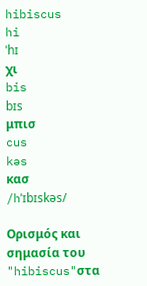hibiscus
hi
ˈhɪ
χι
bis
bɪs
μπισ
cus
kəs
κασ
/hˈɪbɪskəs/

Ορισμός και σημασία του "hibiscus"στα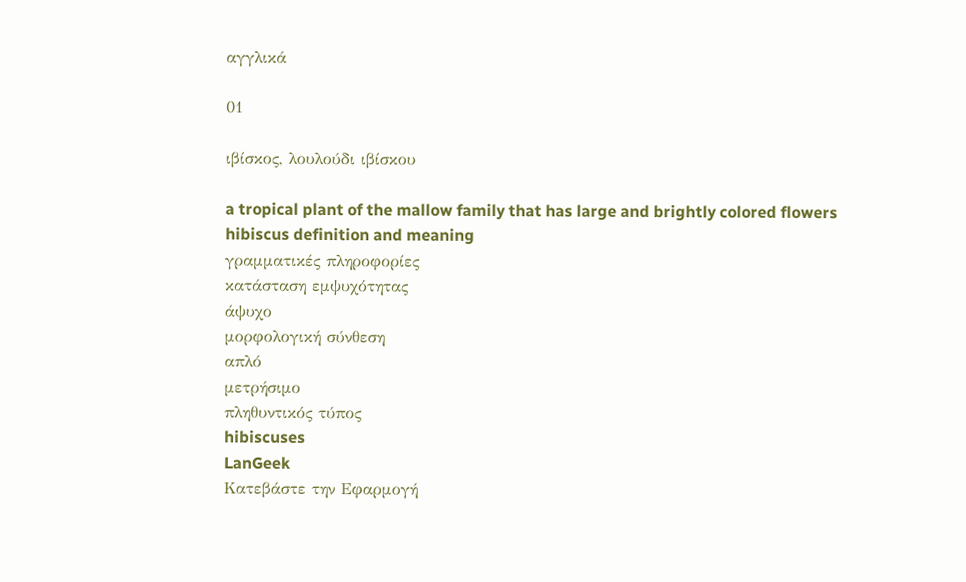αγγλικά

01

ιβίσκος, λουλούδι ιβίσκου

a tropical plant of the mallow family that has large and brightly colored flowers
hibiscus definition and meaning
γραμματικές πληροφορίες
κατάσταση εμψυχότητας
άψυχο
μορφολογική σύνθεση
απλό
μετρήσιμο
πληθυντικός τύπος
hibiscuses
LanGeek
Κατεβάστε την Εφαρμογή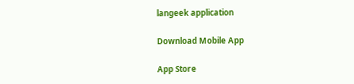langeek application

Download Mobile App

App Store